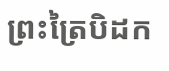ព្រះត្រៃបិដក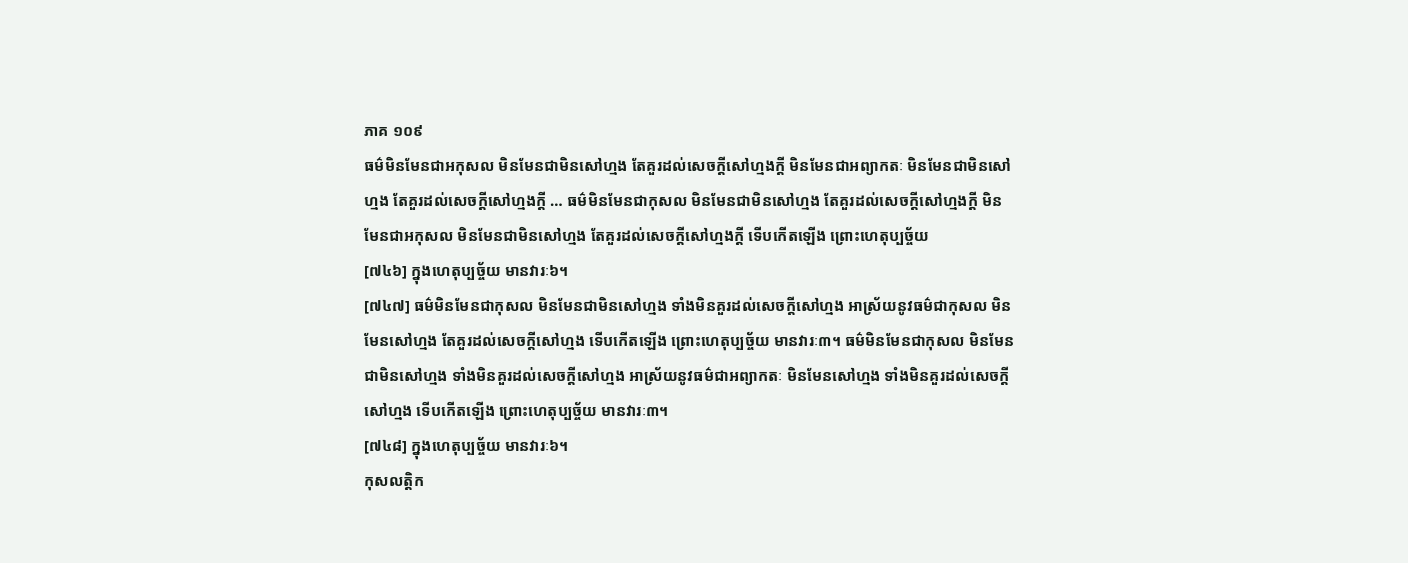ភាគ ១០៩
ធម៌មិនមែនជាអកុសល មិនមែនជាមិនសៅហ្មង តែគួរដល់សេចក្តីសៅហ្មងក្តី មិនមែនជាអព្យាកតៈ មិនមែនជាមិនសៅហ្មង តែគួរដល់សេចក្តីសៅហ្មងក្តី … ធម៌មិនមែនជាកុសល មិនមែនជាមិនសៅហ្មង តែគួរដល់សេចក្តីសៅហ្មងក្តី មិនមែនជាអកុសល មិនមែនជាមិនសៅហ្មង តែគួរដល់សេចក្តីសៅហ្មងក្តី ទើបកើតឡើង ព្រោះហេតុប្បច្ច័យ
[៧៤៦] ក្នុងហេតុប្បច្ច័យ មានវារៈ៦។
[៧៤៧] ធម៌មិនមែនជាកុសល មិនមែនជាមិនសៅហ្មង ទាំងមិនគួរដល់សេចក្តីសៅហ្មង អាស្រ័យនូវធម៌ជាកុសល មិនមែនសៅហ្មង តែគួរដល់សេចក្តីសៅហ្មង ទើបកើតឡើង ព្រោះហេតុប្បច្ច័យ មានវារៈ៣។ ធម៌មិនមែនជាកុសល មិនមែនជាមិនសៅហ្មង ទាំងមិនគួរដល់សេចក្តីសៅហ្មង អាស្រ័យនូវធម៌ជាអព្យាកតៈ មិនមែនសៅហ្មង ទាំងមិនគួរដល់សេចក្តីសៅហ្មង ទើបកើតឡើង ព្រោះហេតុប្បច្ច័យ មានវារៈ៣។
[៧៤៨] ក្នុងហេតុប្បច្ច័យ មានវារៈ៦។
កុសលត្តិក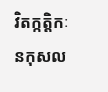វិតក្កត្តិកៈ នកុសល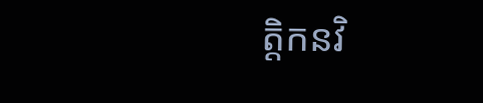ត្តិកនវិ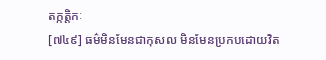តក្កត្តិកៈ
[៧៤៩] ធម៌មិនមែនជាកុសល មិនមែនប្រកបដោយវិត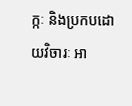ក្កៈ និងប្រកបដោយវិចារៈ អា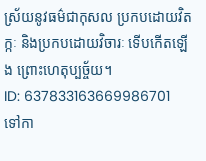ស្រ័យនូវធម៌ជាកុសល ប្រកបដោយវិតក្កៈ និងប្រកបដោយវិចារៈ ទើបកើតឡើង ព្រោះហេតុប្បច្ច័យ។
ID: 637833163669986701
ទៅកា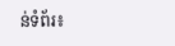ន់ទំព័រ៖